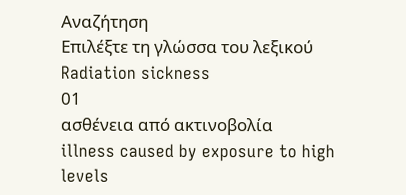Αναζήτηση
Επιλέξτε τη γλώσσα του λεξικού
Radiation sickness
01
ασθένεια από ακτινοβολία
illness caused by exposure to high levels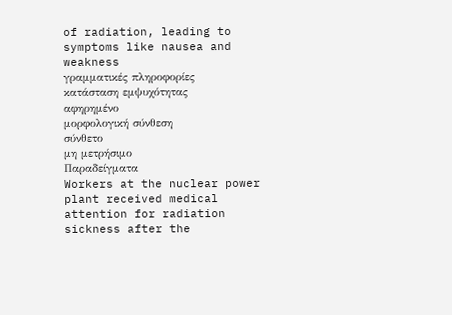of radiation, leading to symptoms like nausea and weakness
γραμματικές πληροφορίες
κατάσταση εμψυχότητας
αφηρημένο
μορφολογική σύνθεση
σύνθετο
μη μετρήσιμο
Παραδείγματα
Workers at the nuclear power plant received medical attention for radiation sickness after the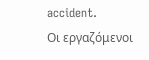accident.
Οι εργαζόμενοι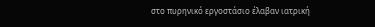στο πυρηνικό εργοστάσιο έλαβαν ιατρική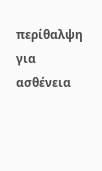περίθαλψη για ασθένεια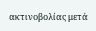ακτινοβολίας μετά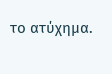το ατύχημα.